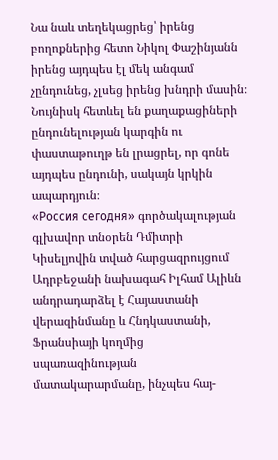Նա նաև տեղեկացրեց՝ իրենց բողոքներից հետո Նիկոլ Փաշինյանն իրենց այդպես էլ մեկ անգամ չընդունեց, չլսեց իրենց խնդրի մասին։ Նույնիսկ հետևել են քաղաքացիների ընդունելության կարգին ու փաստաթուղթ են լրացրել, որ գոնե այդպես ընդունի, սակայն կրկին ապարդյուն։
«Россия сегодня» գործակալության գլխավոր տնօրեն Դմիտրի Կիսելյովին տված հարցազրույցում Ադրբեջանի նախագահ Իլհամ Ալիևն անդրադարձել է Հայաստանի վերազինմանը և Հնդկաստանի, Ֆրանսիայի կողմից սպառազինության մատակարարմանը, ինչպես հայ-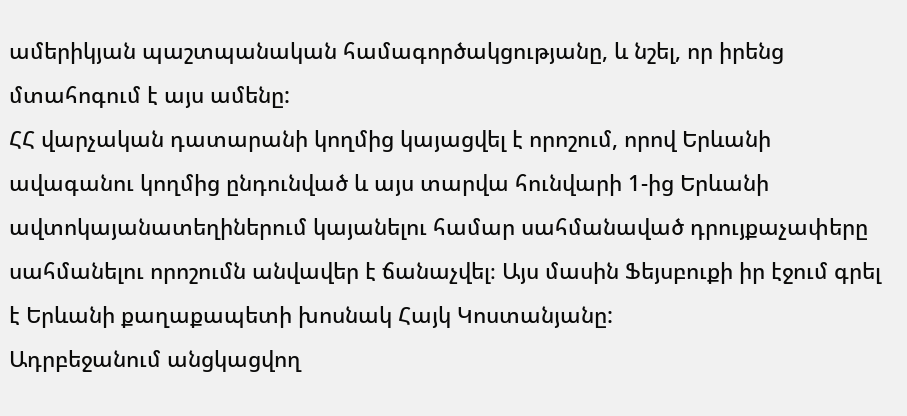ամերիկյան պաշտպանական համագործակցությանը, և նշել, որ իրենց մտահոգում է այս ամենը:
ՀՀ վարչական դատարանի կողմից կայացվել է որոշում, որով Երևանի ավագանու կողմից ընդունված և այս տարվա հունվարի 1-ից Երևանի ավտոկայանատեղիներում կայանելու համար սահմանաված դրույքաչափերը սահմանելու որոշումն անվավեր է ճանաչվել։ Այս մասին Ֆեյսբուքի իր էջում գրել է Երևանի քաղաքապետի խոսնակ Հայկ Կոստանյանը:
Ադրբեջանում անցկացվող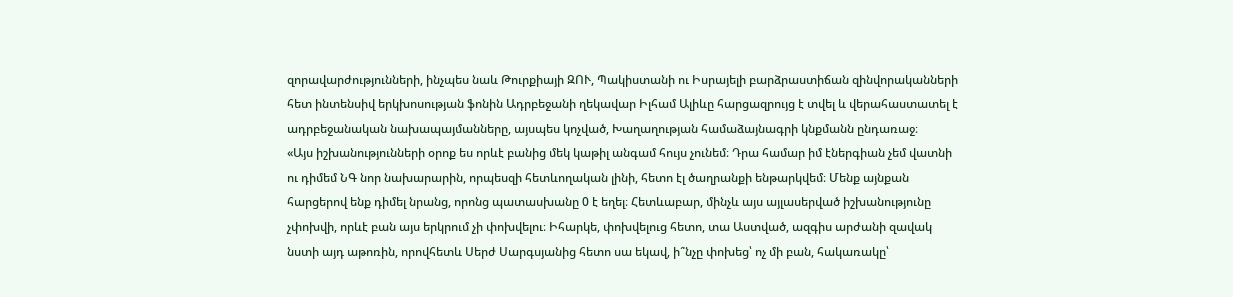զորավարժությունների, ինչպես նաև Թուրքիայի ԶՈՒ, Պակիստանի ու Իսրայելի բարձրաստիճան զինվորականների հետ ինտենսիվ երկխոսության ֆոնին Ադրբեջանի ղեկավար Իլհամ Ալիևը հարցազրույց է տվել և վերահաստատել է ադրբեջանական նախապայմանները, այսպես կոչված, Խաղաղության համաձայնագրի կնքմանն ընդառաջ։
«Այս իշխանությունների օրոք ես որևէ բանից մեկ կաթիլ անգամ հույս չունեմ։ Դրա համար իմ էներգիան չեմ վատնի ու դիմեմ ՆԳ նոր նախարարին, որպեսզի հետևողական լինի, հետո էլ ծաղրանքի ենթարկվեմ։ Մենք այնքան հարցերով ենք դիմել նրանց, որոնց պատասխանը 0 է եղել։ Հետևաբար, մինչև այս այլասերված իշխանությունը չփոխվի, որևէ բան այս երկրում չի փոխվելու։ Իհարկե, փոխվելուց հետո, տա Աստված, ազգիս արժանի զավակ նստի այդ աթոռին, որովհետև Սերժ Սարգսյանից հետո սա եկավ, ի՞նչը փոխեց՝ ոչ մի բան, հակառակը՝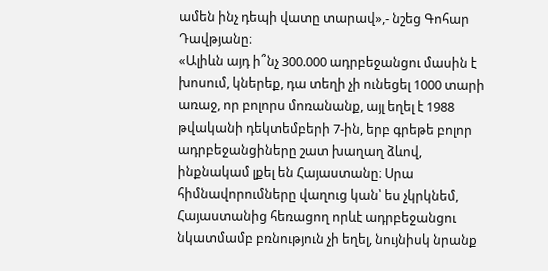ամեն ինչ դեպի վատը տարավ»,- նշեց Գոհար Դավթյանը։
«Ալիևն այդ ի՞նչ 300.000 ադրբեջանցու մասին է խոսում, կներեք, դա տեղի չի ունեցել 1000 տարի առաջ, որ բոլորս մոռանանք, այլ եղել է 1988 թվականի դեկտեմբերի 7-ին, երբ գրեթե բոլոր ադրբեջանցիները շատ խաղաղ ձևով, ինքնակամ լքել են Հայաստանը։ Սրա հիմնավորումները վաղուց կան՝ ես չկրկնեմ, Հայաստանից հեռացող որևէ ադրբեջանցու նկատմամբ բռնություն չի եղել, նույնիսկ նրանք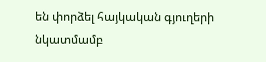են փորձել հայկական գյուղերի նկատմամբ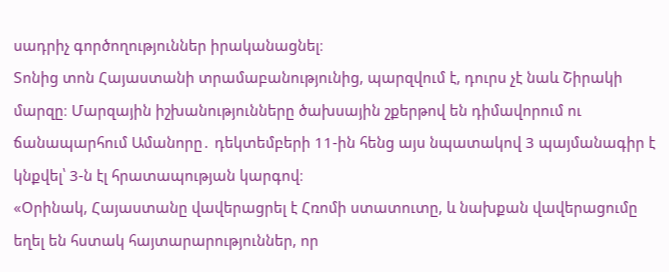սադրիչ գործողություններ իրականացնել։
Տոնից տոն Հայաստանի տրամաբանությունից, պարզվում է, դուրս չէ նաև Շիրակի մարզը։ Մարզային իշխանությունները ծախսային շքերթով են դիմավորում ու ճանապարհում Ամանորը․ դեկտեմբերի 11-ին հենց այս նպատակով 3 պայմանագիր է կնքվել՝ 3-ն էլ հրատապության կարգով։
«Օրինակ, Հայաստանը վավերացրել է Հռոմի ստատուտը, և նախքան վավերացումը եղել են հստակ հայտարարություններ, որ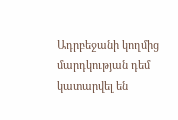Ադրբեջանի կողմից մարդկության դեմ կատարվել են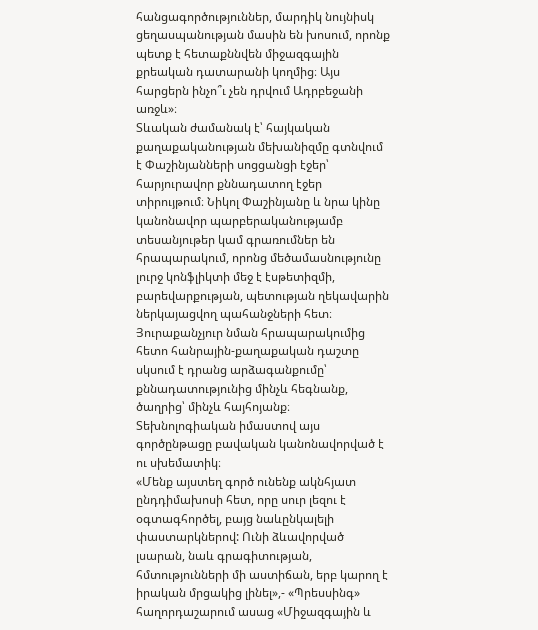հանցագործություններ, մարդիկ նույնիսկ ցեղասպանության մասին են խոսում, որոնք պետք է հետաքննվեն միջազգային քրեական դատարանի կողմից։ Այս հարցերն ինչո՞ւ չեն դրվում Ադրբեջանի առջև»։
Տևական ժամանակ է՝ հայկական քաղաքականության մեխանիզմը գտնվում է Փաշինյանների սոցցանցի էջեր՝ հարյուրավոր քննադատող էջեր տիրույթում։ Նիկոլ Փաշինյանը և նրա կինը կանոնավոր պարբերականությամբ տեսանյութեր կամ գրառումներ են հրապարակում, որոնց մեծամասնությունը լուրջ կոնֆլիկտի մեջ է էսթետիզմի, բարեվարքության, պետության ղեկավարին ներկայացվող պահանջների հետ։ Յուրաքանչյուր նման հրապարակումից հետո հանրային-քաղաքական դաշտը սկսում է դրանց արձագանքումը՝ քննադատությունից մինչև հեգնանք, ծաղրից՝ մինչև հայհոյանք։ Տեխնոլոգիական իմաստով այս գործընթացը բավական կանոնավորված է ու սխեմատիկ։
«Մենք այստեղ գործ ունենք ակնհյատ ընդդիմախոսի հետ, որը սուր լեզու է օգտագհործել, բայց նաևընկալելի փաստարկներով: Ունի ձևավորված լսարան, նաև գրագիտության, հմտությունների մի աստիճան, երբ կարող է իրական մրցակից լինել»,- «Պրեսսինգ» հաղորդաշարում ասաց «Միջազգային և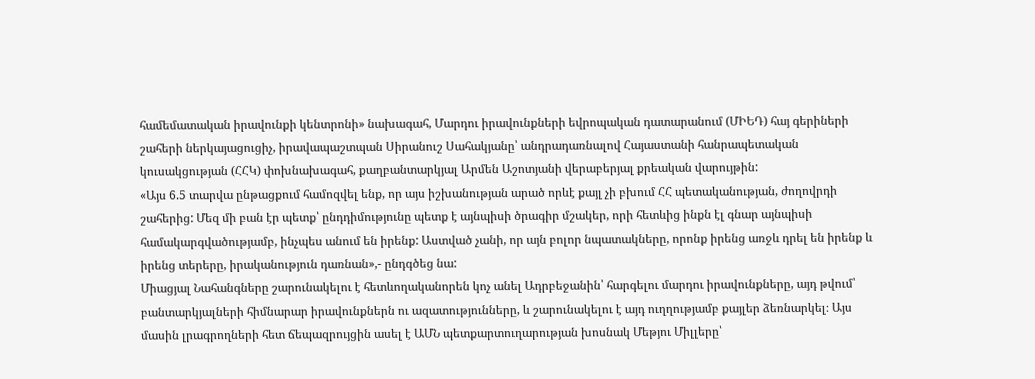համեմատական իրավունքի կենտրոնի» նախագահ, Մարդու իրավունքների եվրոպական դատարանում (ՄԻԵԴ) հայ գերիների շահերի ներկայացուցիչ, իրավապաշտպան Սիրանուշ Սահակյանը՝ անդրադառնալով Հայաստանի հանրապետական կուսակցության (ՀՀԿ) փոխնախագահ, քաղբանտարկյալ Արմեն Աշոտյանի վերաբերյալ քրեական վարույթին:
«Այս 6.5 տարվա ընթացքում համոզվել ենք, որ այս իշխանության արած որևէ քայլ չի բխում ՀՀ պետականության, ժողովրդի շահերից: Մեզ մի բան էր պետք՝ ընդդիմությունը պետք է այնպիսի ծրագիր մշակեր, որի հետևից ինքն էլ գնար այնպիսի համակարգվածությամբ, ինչպես անում են իրենք: Աստված չանի, որ այն բոլոր նպատակները, որոնք իրենց առջև դրել են իրենք և իրենց տերերը, իրականություն դառնան»,- ընդգծեց նա:
Միացյալ Նահանգները շարունակելու է հետևողականորեն կոչ անել Ադրբեջանին՝ հարգելու մարդու իրավունքները, այդ թվում՝ բանտարկյալների հիմնարար իրավունքներն ու ազատությունները, և շարունակելու է այդ ուղղությամբ քայլեր ձեռնարկել։ Այս մասին լրագրողների հետ ճեպազրույցին ասել է ԱՄՆ պետքարտուղարության խոսնակ Մեթյու Միլլերը՝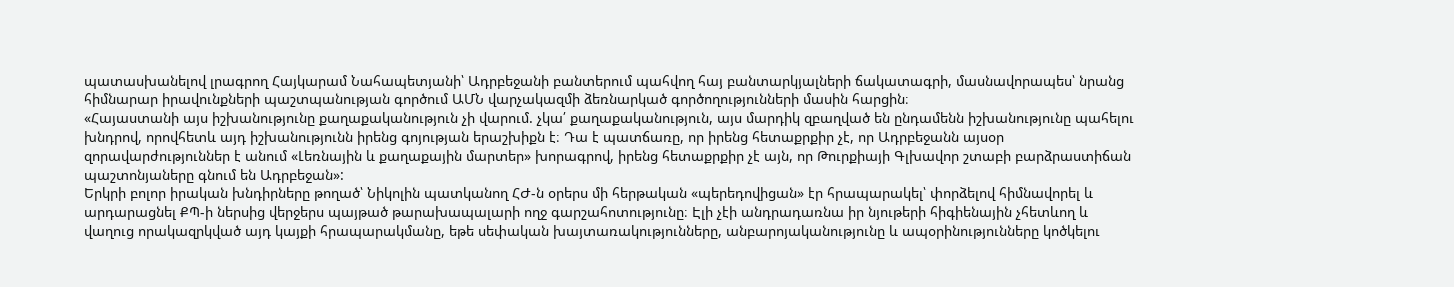պատասխանելով լրագրող Հայկարամ Նահապետյանի՝ Ադրբեջանի բանտերում պահվող հայ բանտարկյալների ճակատագրի, մասնավորապես՝ նրանց հիմնարար իրավունքների պաշտպանության գործում ԱՄՆ վարչակազմի ձեռնարկած գործողությունների մասին հարցին։
«Հայաստանի այս իշխանությունը քաղաքականություն չի վարում. չկա՛ քաղաքականություն, այս մարդիկ զբաղված են ընդամենն իշխանությունը պահելու խնդրով, որովհետև այդ իշխանությունն իրենց գոյության երաշխիքն է։ Դա է պատճառը, որ իրենց հետաքրքիր չէ, որ Ադրբեջանն այսօր զորավարժություններ է անում «Լեռնային և քաղաքային մարտեր» խորագրով, իրենց հետաքրքիր չէ այն, որ Թուրքիայի Գլխավոր շտաբի բարձրաստիճան պաշտոնյաները գնում են Ադրբեջան»:
Երկրի բոլոր իրական խնդիրները թողած՝ Նիկոլին պատկանող ՀԺ-ն օրերս մի հերթական «պերեդովիցան» էր հրապարակել՝ փորձելով հիմնավորել և արդարացնել ՔՊ-ի ներսից վերջերս պայթած թարախապալարի ողջ գարշահոտությունը։ Էլի չէի անդրադառնա իր նյութերի հիգիենային չհետևող և վաղուց որակազրկված այդ կայքի հրապարակմանը, եթե սեփական խայտառակությունները, անբարոյականությունը և ապօրինությունները կոծկելու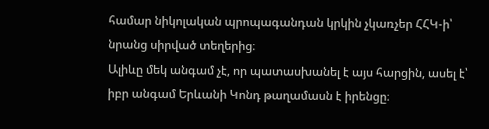համար նիկոլական պրոպագանդան կրկին չկառչեր ՀՀԿ-ի՝ նրանց սիրված տեղերից։
Ալիևը մեկ անգամ չէ, որ պատասխանել է այս հարցին, ասել է՝ իբր անգամ Երևանի Կոնդ թաղամասն է իրենցը։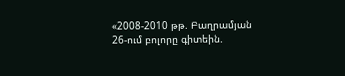«2008-2010 թթ. Բաղրամյան 26-ում բոլորը գիտեին.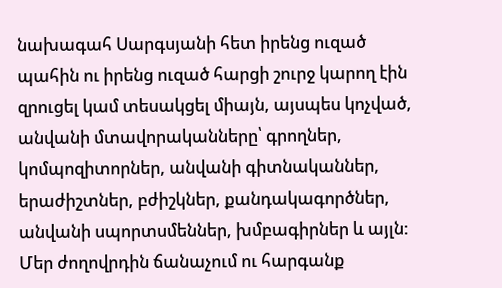նախագահ Սարգսյանի հետ իրենց ուզած պահին ու իրենց ուզած հարցի շուրջ կարող էին զրուցել կամ տեսակցել միայն, այսպես կոչված, անվանի մտավորականները՝ գրողներ, կոմպոզիտորներ, անվանի գիտնականներ, երաժիշտներ, բժիշկներ, քանդակագործներ, անվանի սպորտսմեններ, խմբագիրներ և այլն: Մեր ժողովրդին ճանաչում ու հարգանք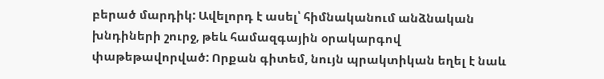բերած մարդիկ: Ավելորդ է ասել՝ հիմնականում անձնական խնդիների շուրջ, թեև համազգային օրակարգով փաթեթավորված: Որքան գիտեմ, նույն պրակտիկան եղել է նաև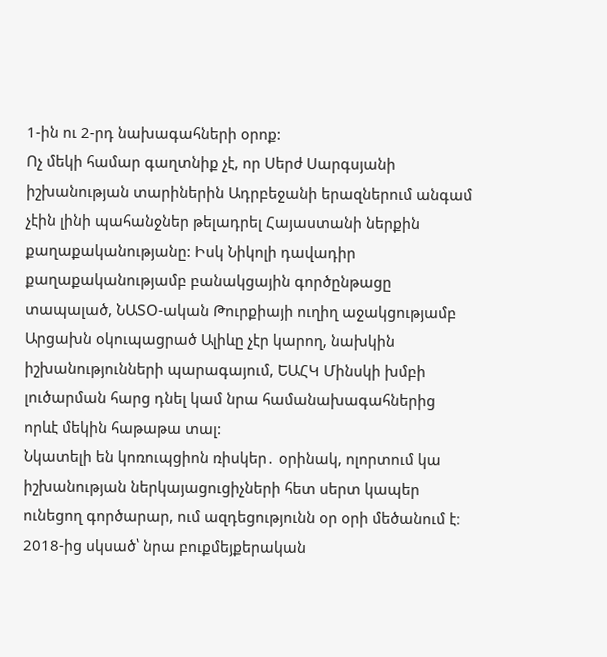1-ին ու 2-րդ նախագահների օրոք:
Ոչ մեկի համար գաղտնիք չէ, որ Սերժ Սարգսյանի իշխանության տարիներին Ադրբեջանի երազներում անգամ չէին լինի պահանջներ թելադրել Հայաստանի ներքին քաղաքականությանը: Իսկ Նիկոլի դավադիր քաղաքականությամբ բանակցային գործընթացը տապալած, ՆԱՏՕ-ական Թուրքիայի ուղիղ աջակցությամբ Արցախն օկուպացրած Ալիևը չէր կարող, նախկին իշխանությունների պարագայում, ԵԱՀԿ Մինսկի խմբի լուծարման հարց դնել կամ նրա համանախագահներից որևէ մեկին հաթաթա տալ:
Նկատելի են կոռուպցիոն ռիսկեր․ օրինակ, ոլորտում կա իշխանության ներկայացուցիչների հետ սերտ կապեր ունեցող գործարար, ում ազդեցությունն օր օրի մեծանում է։ 2018-ից սկսած՝ նրա բուքմեյքերական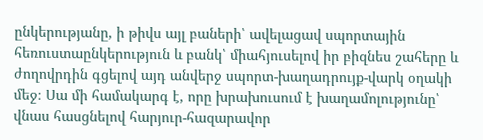ընկերությանը, ի թիվս այլ բաների՝ ավելացավ սպորտային հեռուստաընկերություն և բանկ՝ միահյուսելով իր բիզնես շահերը և ժողովրդին գցելով այդ անվերջ սպորտ-խաղադրույք-վարկ օղակի մեջ։ Սա մի համակարգ է, որը խրախուսում է խաղամոլությունը՝ վնաս հասցնելով հարյուր-հազարավոր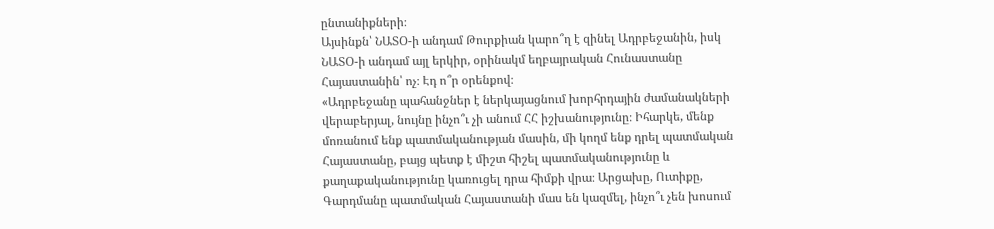ընտանիքների։
Այսինքն՝ ՆԱՏՕ-ի անդամ Թուրքիան կարո՞ղ է զինել Ադրբեջանին, իսկ ՆԱՏՕ-ի անդամ այլ երկիր, օրինակմ եղբայրական Հունաստանը Հայաստանին՝ ոչ։ Էդ ո՞ր օրենքով։
«Ադրբեջանը պահանջներ է ներկայացնում խորհրդային ժամանակների վերաբերյալ, նույնը ինչո՞ւ չի անում ՀՀ իշխանությունը։ Իհարկե, մենք մոռանում ենք պատմականության մասին, մի կողմ ենք դրել պատմական Հայաստանը, բայց պետք է միշտ հիշել պատմականությունը և քաղաքականությունը կառուցել դրա հիմքի վրա։ Արցախը, Ուտիքը, Գարդմանը պատմական Հայաստանի մաս են կազմել, ինչո՞ւ չեն խոսում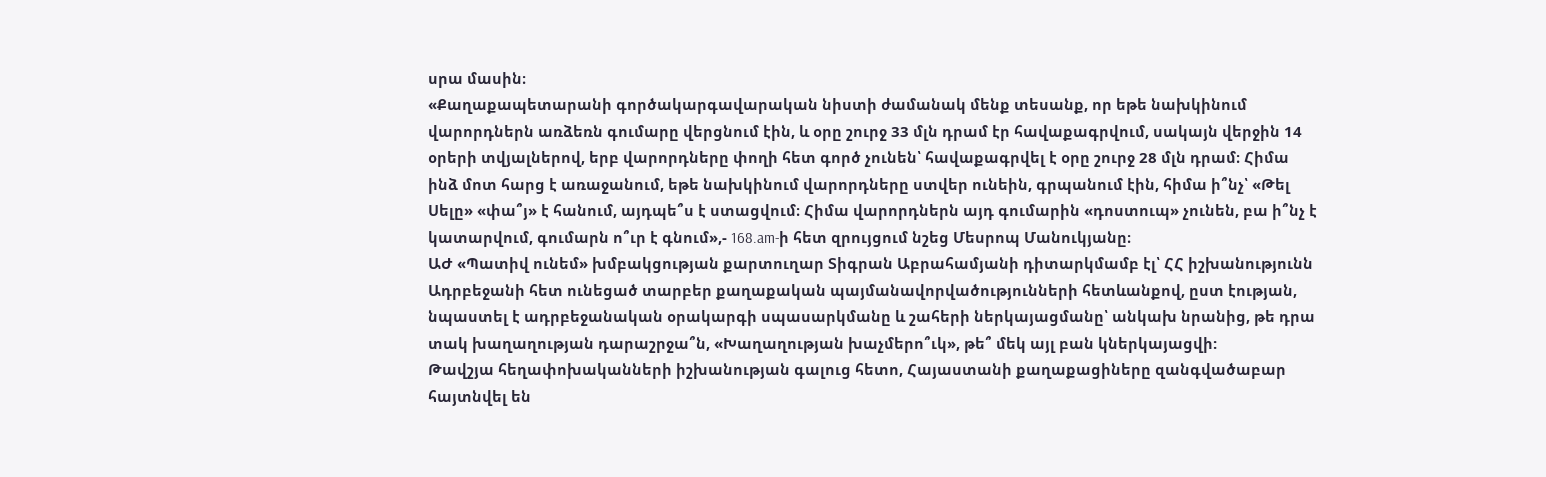սրա մասին։
«Քաղաքապետարանի գործակարգավարական նիստի ժամանակ մենք տեսանք, որ եթե նախկինում վարորդներն առձեռն գումարը վերցնում էին, և օրը շուրջ 33 մլն դրամ էր հավաքագրվում, սակայն վերջին 14 օրերի տվյալներով, երբ վարորդները փողի հետ գործ չունեն՝ հավաքագրվել է օրը շուրջ 28 մլն դրամ։ Հիմա ինձ մոտ հարց է առաջանում, եթե նախկինում վարորդները ստվեր ունեին, գրպանում էին, հիմա ի՞նչ՝ «Թել Սելը» «փա՞յ» է հանում, այդպե՞ս է ստացվում։ Հիմա վարորդներն այդ գումարին «դոստուպ» չունեն, բա ի՞նչ է կատարվում, գումարն ո՞ւր է գնում»,- 168.am-ի հետ զրույցում նշեց Մեսրոպ Մանուկյանը։
ԱԺ «Պատիվ ունեմ» խմբակցության քարտուղար Տիգրան Աբրահամյանի դիտարկմամբ էլ՝ ՀՀ իշխանությունն Ադրբեջանի հետ ունեցած տարբեր քաղաքական պայմանավորվածությունների հետևանքով, ըստ էության, նպաստել է ադրբեջանական օրակարգի սպասարկմանը և շահերի ներկայացմանը՝ անկախ նրանից, թե դրա տակ խաղաղության դարաշրջա՞ն, «Խաղաղության խաչմերո՞ւկ», թե՞ մեկ այլ բան կներկայացվի:
Թավշյա հեղափոխականների իշխանության գալուց հետո, Հայաստանի քաղաքացիները զանգվածաբար հայտնվել են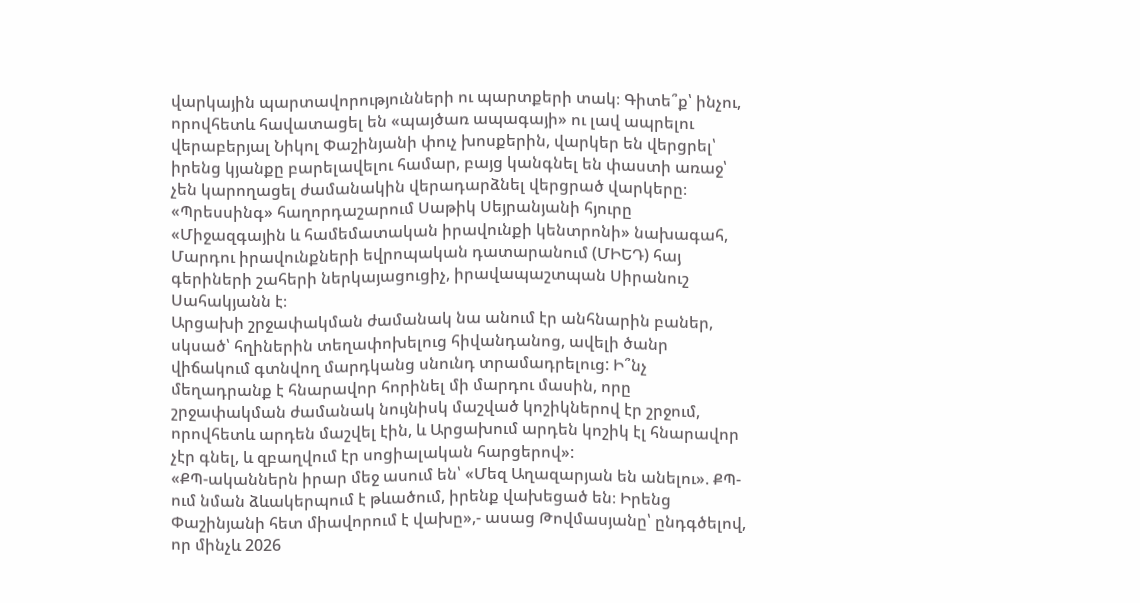վարկային պարտավորությունների ու պարտքերի տակ։ Գիտե՞ք՝ ինչու, որովհետև հավատացել են «պայծառ ապագայի» ու լավ ապրելու վերաբերյալ Նիկոլ Փաշինյանի փուչ խոսքերին, վարկեր են վերցրել՝ իրենց կյանքը բարելավելու համար, բայց կանգնել են փաստի առաջ՝ չեն կարողացել ժամանակին վերադարձնել վերցրած վարկերը։
«Պրեսսինգ» հաղորդաշարում Սաթիկ Սեյրանյանի հյուրը «Միջազգային և համեմատական իրավունքի կենտրոնի» նախագահ, Մարդու իրավունքների եվրոպական դատարանում (ՄԻԵԴ) հայ գերիների շահերի ներկայացուցիչ, իրավապաշտպան Սիրանուշ Սահակյանն է։
Արցախի շրջափակման ժամանակ նա անում էր անհնարին բաներ, սկսած՝ հղիներին տեղափոխելուց հիվանդանոց, ավելի ծանր վիճակում գտնվող մարդկանց սնունդ տրամադրելուց: Ի՞նչ մեղադրանք է հնարավոր հորինել մի մարդու մասին, որը շրջափակման ժամանակ նույնիսկ մաշված կոշիկներով էր շրջում, որովհետև արդեն մաշվել էին, և Արցախում արդեն կոշիկ էլ հնարավոր չէր գնել, և զբաղվում էր սոցիալական հարցերով»:
«ՔՊ-ականներն իրար մեջ ասում են՝ «Մեզ Աղազարյան են անելու». ՔՊ-ում նման ձևակերպում է թևածում, իրենք վախեցած են։ Իրենց Փաշինյանի հետ միավորում է վախը»,- ասաց Թովմասյանը՝ ընդգծելով, որ մինչև 2026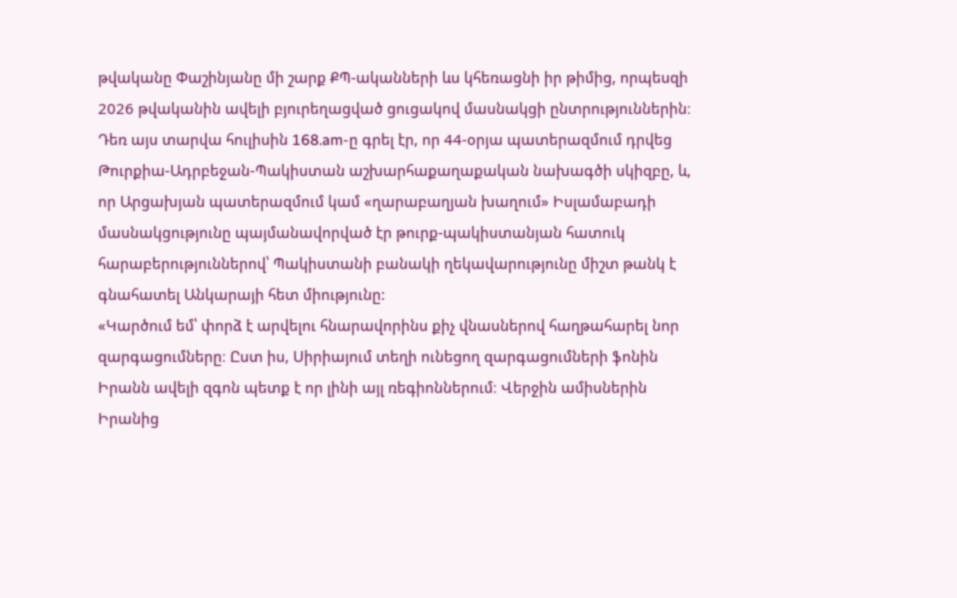թվականը Փաշինյանը մի շարք ՔՊ-ականների ևս կհեռացնի իր թիմից, որպեսզի 2026 թվականին ավելի բյուրեղացված ցուցակով մասնակցի ընտրություններին։
Դեռ այս տարվա հուլիսին 168.am-ը գրել էր, որ 44-օրյա պատերազմում դրվեց Թուրքիա-Ադրբեջան-Պակիստան աշխարհաքաղաքական նախագծի սկիզբը, և, որ Արցախյան պատերազմում կամ «ղարաբաղյան խաղում» Իսլամաբադի մասնակցությունը պայմանավորված էր թուրք-պակիստանյան հատուկ հարաբերություններով՝ Պակիստանի բանակի ղեկավարությունը միշտ թանկ է գնահատել Անկարայի հետ միությունը:
«Կարծում եմ՝ փորձ է արվելու հնարավորինս քիչ վնասներով հաղթահարել նոր զարգացումները։ Ըստ իս, Սիրիայում տեղի ունեցող զարգացումների ֆոնին Իրանն ավելի զգոն պետք է որ լինի այլ ռեգիոններում։ Վերջին ամիսներին Իրանից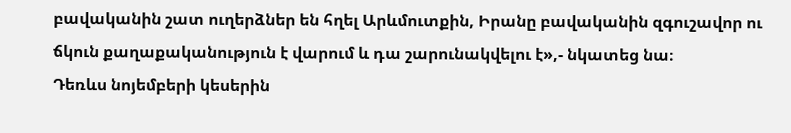բավականին շատ ուղերձներ են հղել Արևմուտքին, Իրանը բավականին զգուշավոր ու ճկուն քաղաքականություն է վարում և դա շարունակվելու է»,- նկատեց նա։
Դեռևս նոյեմբերի կեսերին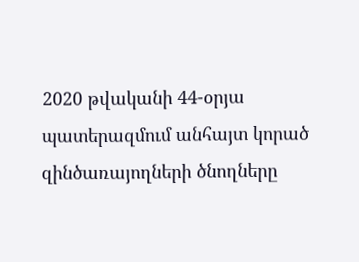2020 թվականի 44-օրյա պատերազմում անհայտ կորած զինծառայողների ծնողները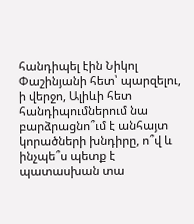հանդիպել էին Նիկոլ Փաշինյանի հետ՝ պարզելու, ի վերջո, Ալիևի հետ հանդիպումներում նա բարձրացնո՞ւմ է անհայտ կորածների խնդիրը, ո՞վ և ինչպե՞ս պետք է պատասխան տա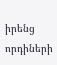իրենց որդիների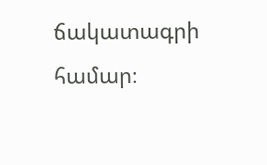ճակատագրի համար։